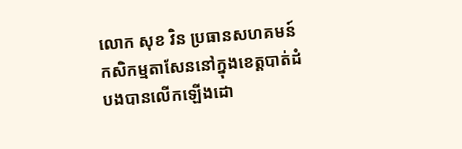លោក សុខ វិន ប្រធានសហគមន៍កសិកម្មតាសែននៅក្នុងខេត្តបាត់ដំបងបានលើកឡើងដោ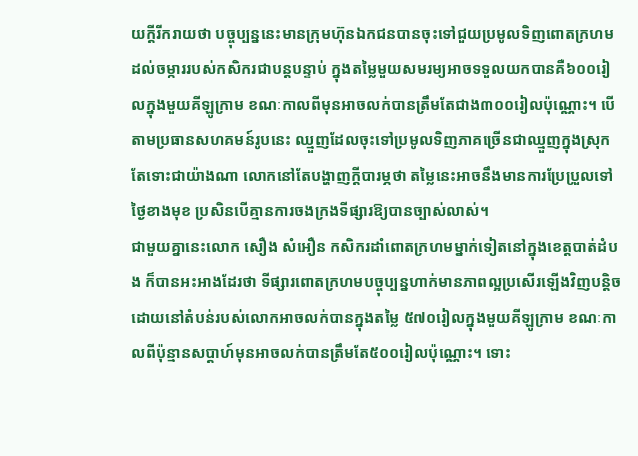យក្តីរីករាយថា បច្ចុប្បន្ននេះមានក្រុមហ៊ុនឯកជនបានចុះទៅជួយប្រមូលទិញពោតក្រហមដល់ចម្ការរបស់កសិករជាបន្តបន្ទាប់ ក្នុងតម្លៃមួយសមរម្យអាចទទួលយកបានគឺ៦០០រៀលក្នុងមួយគីឡូក្រាម ខណៈកាលពីមុនអាចលក់បានត្រឹមតែជាង៣០០រៀលប៉ុណ្ណោះ។ បើតាមប្រធានសហគមន៍រូបនេះ ឈ្មួញដែលចុះទៅប្រមូលទិញភាគច្រើនជាឈ្មួញក្នុងស្រុក តែទោះជាយ៉ាងណា លោកនៅតែបង្ហាញក្តីបារម្ភថា តម្លៃនេះអាចនឹងមានការប្រែប្រួលទៅថ្ងៃខាងមុខ ប្រសិនបើគ្មានការចងក្រងទីផ្សារឱ្យបានច្បាស់លាស់។
ជាមួយគ្នានេះលោក សឿង សំអឿន កសិករដាំពោតក្រហមម្នាក់ទៀតនៅក្នុងខេត្តបាត់ដំបង ក៏បានអះអាងដែរថា ទីផ្សារពោតក្រហមបច្ចុប្បន្នហាក់មានភាពល្អប្រសើរឡើងវិញបន្តិច ដោយនៅតំបន់របស់លោកអាចលក់បានក្នុងតម្លៃ ៥៧០រៀលក្នុងមួយគីឡូក្រាម ខណៈកាលពីប៉ុន្មានសប្តាហ៍មុនអាចលក់បានត្រឹមតែ៥០០រៀលប៉ុណ្ណោះ។ ទោះ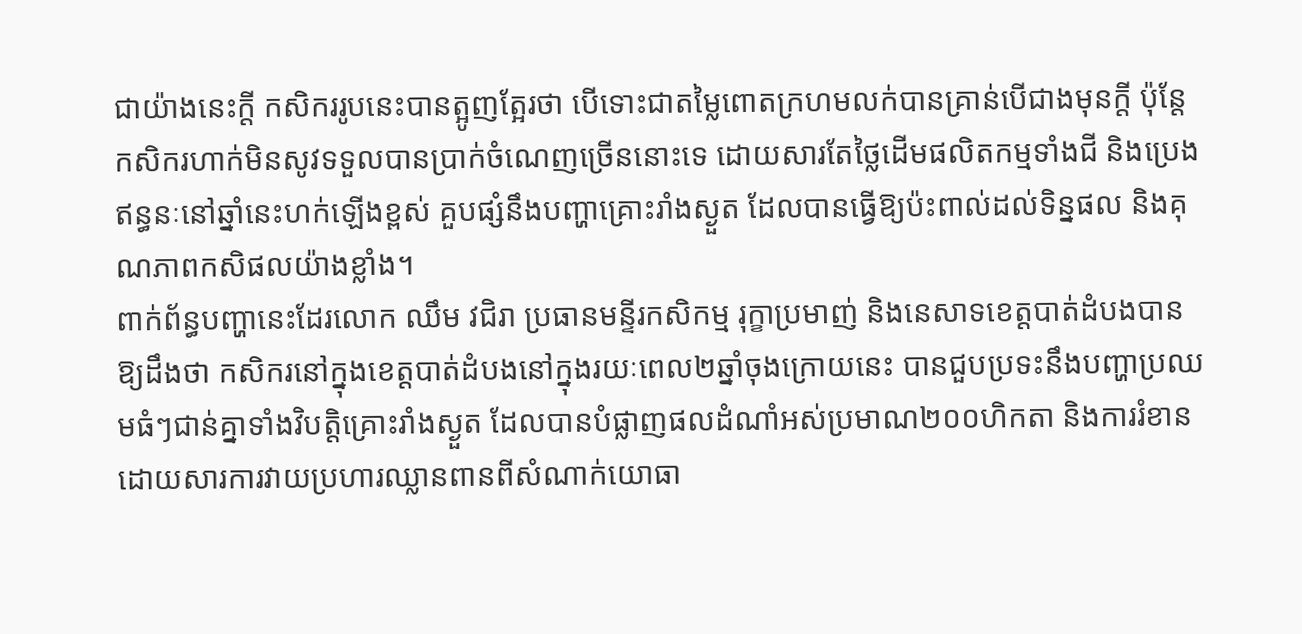ជាយ៉ាងនេះក្តី កសិកររូបនេះបានត្អូញត្អែរថា បើទោះជាតម្លៃពោតក្រហមលក់បានគ្រាន់បើជាងមុនក្តី ប៉ុន្តែកសិករហាក់មិនសូវទទួលបានប្រាក់ចំណេញច្រើននោះទេ ដោយសារតែថ្លៃដើមផលិតកម្មទាំងជី និងប្រេងឥន្ធនៈនៅឆ្នាំនេះហក់ឡើងខ្ពស់ គួបផ្សំនឹងបញ្ហាគ្រោះរាំងស្ងួត ដែលបានធ្វើឱ្យប៉ះពាល់ដល់ទិន្នផល និងគុណភាពកសិផលយ៉ាងខ្លាំង។
ពាក់ព័ន្ធបញ្ហានេះដែរលោក ឈឹម វជិរា ប្រធានមន្ទីរកសិកម្ម រុក្ខាប្រមាញ់ និងនេសាទខេត្តបាត់ដំបងបានឱ្យដឹងថា កសិករនៅក្នុងខេត្តបាត់ដំបងនៅក្នុងរយៈពេល២ឆ្នាំចុងក្រោយនេះ បានជួបប្រទះនឹងបញ្ហាប្រឈមធំៗជាន់គ្នាទាំងវិបត្តិគ្រោះរាំងស្ងួត ដែលបានបំផ្លាញផលដំណាំអស់ប្រមាណ២០០ហិកតា និងការរំខានដោយសារការវាយប្រហារឈ្លានពានពីសំណាក់យោធា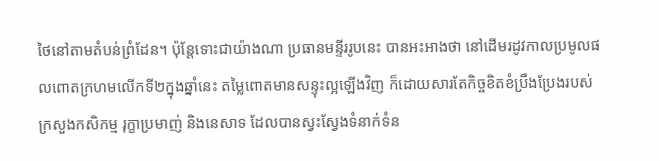ថៃនៅតាមតំបន់ព្រំដែន។ ប៉ុន្តែទោះជាយ៉ាងណា ប្រធានមន្ទីររូបនេះ បានអះអាងថា នៅដើមរដូវកាលប្រមូលផលពោតក្រហមលើកទី២ក្នុងឆ្នាំនេះ តម្លៃពោតមានសន្ទុះល្អឡើងវិញ ក៏ដោយសារតែកិច្ចខិតខំប្រឹងប្រែងរបស់ក្រសួងកសិកម្ម រុក្ខាប្រមាញ់ និងនេសាទ ដែលបានស្វះស្វែងទំនាក់ទំន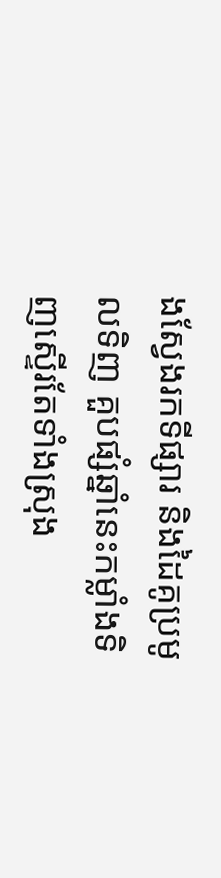ងស្វែងរកទីផ្សារ និងដៃគូប្រមូលទិញ គួបផ្សំឆ្នាំនេះកម្លាំងទិញស្ទើរតែទាំងស្រុង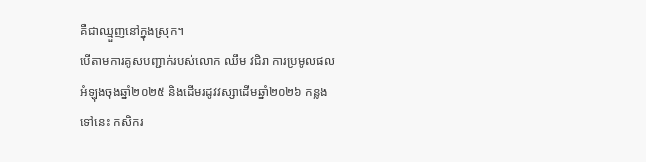គឺជាឈ្មួញនៅក្នុងស្រុក។
បើតាមការគូសបញ្ជាក់របស់លោក ឈឹម វជិរា ការប្រមូលផលអំឡុងចុងឆ្នាំ២០២៥ និងដើមរដូវវស្សាដើមឆ្នាំ២០២៦ កន្លងទៅនេះ កសិករ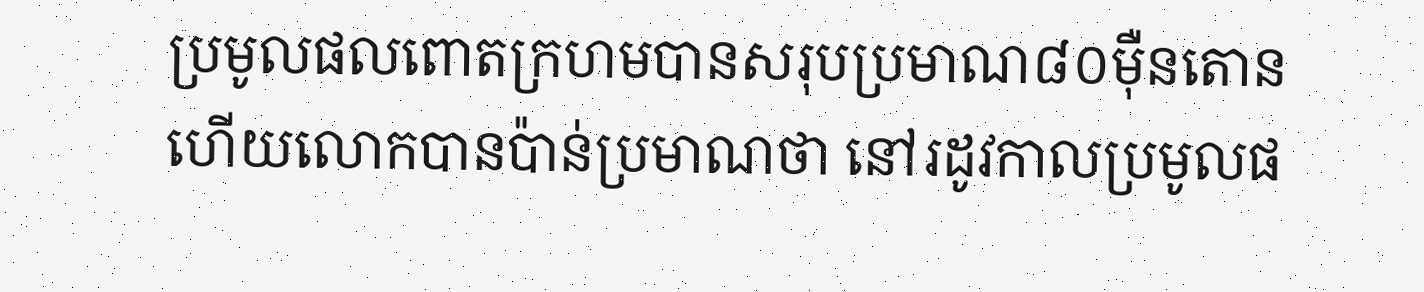ប្រមូលផលពោតក្រហមបានសរុបប្រមាណ៨០ម៉ឺនតោន ហើយលោកបានប៉ាន់ប្រមាណថា នៅរដូវកាលប្រមូលផ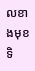លខាងមុខ ទិ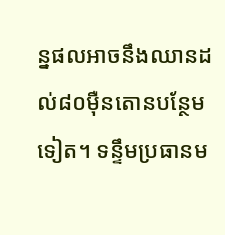ន្នផលអាចនឹងឈានដល់៨០ម៉ឺនតោនបន្ថែមទៀត។ ទន្ទឹមប្រធានម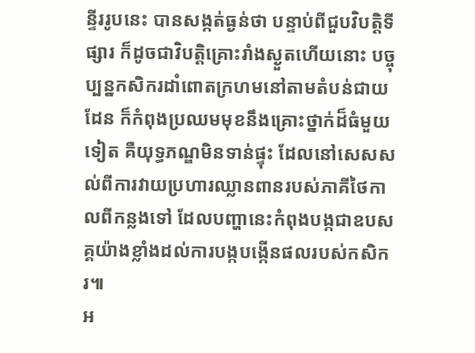ន្ទីររូបនេះ បានសង្កត់ធ្ងន់ថា បន្ទាប់ពីជួបវិបត្តិទីផ្សារ ក៏ដូចជាវិបត្តិគ្រោះរាំងស្ងួតហើយនោះ បច្ចុប្បន្នកសិករដាំពោតក្រហមនៅតាមតំបន់ជាយដែន ក៏កំពុងប្រឈមមុខនឹងគ្រោះថ្នាក់ដ៏ធំមួយទៀត គឺយុទ្ធភណ្ឌមិនទាន់ផ្ទុះ ដែលនៅសេសសល់ពីការវាយប្រហារឈ្លានពានរបស់ភាគីថៃកាលពីកន្លងទៅ ដែលបញ្ហានេះកំពុងបង្កជាឧបសគ្គយ៉ាងខ្លាំងដល់ការបង្កបង្កើនផលរបស់កសិករ៕
អ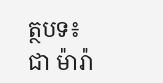ត្ថបទ៖ ជា ម៉ារ៉ា